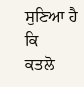ਸੁਣਿਆ ਹੈ
ਕਿ
ਕਤਲੋ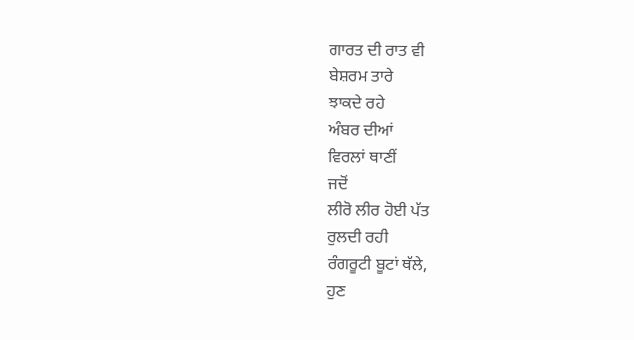ਗਾਰਤ ਦੀ ਰਾਤ ਵੀ
ਬੇਸ਼ਰਮ ਤਾਰੇ
ਝਾਕਦੇ ਰਹੇ
ਅੰਬਰ ਦੀਆਂ
ਵਿਰਲਾਂ ਥਾਣੀਂ
ਜਦੋਂ
ਲੀਰੋ ਲੀਰ ਹੋਈ ਪੱਤ
ਰੁਲਦੀ ਰਹੀ
ਰੰਗਰੂਟੀ ਬੂਟਾਂ ਥੱਲੇ,
ਹੁਣ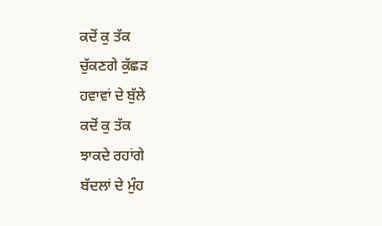ਕਦੋਂ ਕੁ ਤੱਕ
ਚੁੱਕਣਗੇ ਕੁੱਛੜ
ਹਵਾਵਾਂ ਦੇ ਬੁੱਲੇ
ਕਦੋਂ ਕੁ ਤੱਕ
ਝਾਕਦੇ ਰਹਾਂਗੇ
ਬੱਦਲਾਂ ਦੇ ਮੁੰਹ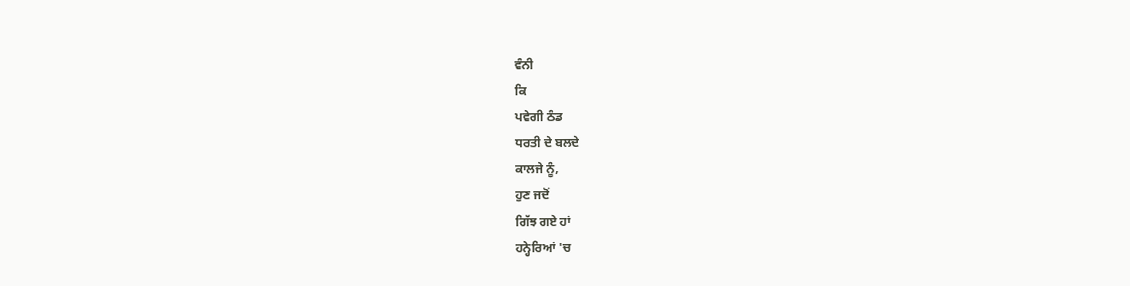ਵੰਨੀ
ਕਿ
ਪਵੇਗੀ ਠੰਡ
ਧਰਤੀ ਦੇ ਬਲਦੇ
ਕਾਲਜੇ ਨੂੰ,
ਹੁਣ ਜਦੋਂ
ਗਿੱਝ ਗਏ ਹਾਂ
ਹਨ੍ਹੇਰਿਆਂ 'ਚ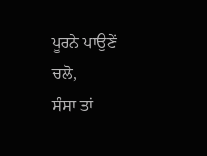ਪੂਰਨੇ ਪਾਉਣੇਂ
ਚਲੋ,
ਸੰਸਾ ਤਾਂ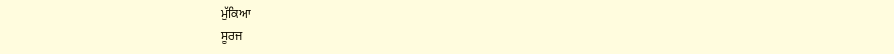ਮੁੱਕਿਆ
ਸੂਰਜ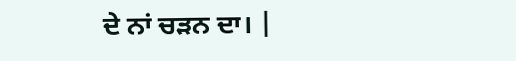ਦੇ ਨਾਂ ਚੜਨ ਦਾ। |